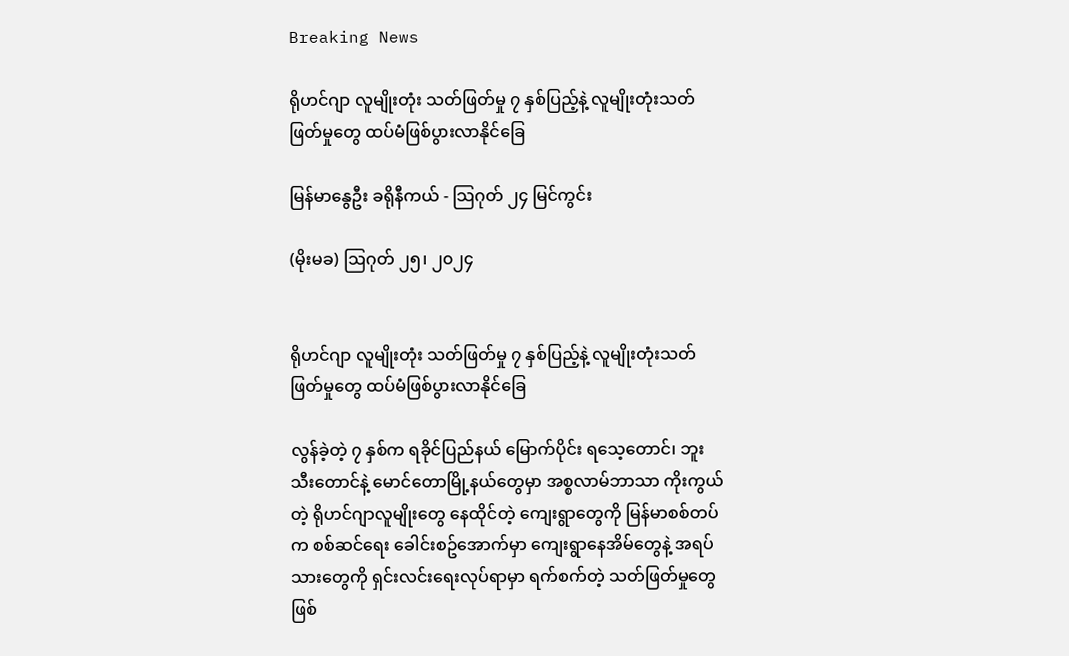Breaking News

ရိုဟင်ဂျာ လူမျိုးတုံး သတ်ဖြတ်မှု ၇ နှစ်ပြည့်နဲ့ လူမျိုးတုံးသတ်ဖြတ်မှုတွေ ထပ်မံဖြစ်ပွားလာနိုင်ခြေ

မြန်မာနွေဦး ခရိုနီကယ် - သြဂုတ် ၂၄ မြင်ကွင်း

(မိုးမခ) ဩဂုတ် ၂၅၊ ၂၀၂၄


ရိုဟင်ဂျာ လူမျိုးတုံး သတ်ဖြတ်မှု ၇ နှစ်ပြည့်နဲ့ လူမျိုးတုံးသတ်ဖြတ်မှုတွေ ထပ်မံဖြစ်ပွားလာနိုင်ခြေ

လွန်ခဲ့တဲ့ ၇ နှစ်က ရခိုင်ပြည်နယ် မြောက်ပိုင်း ရသေ့တောင်၊ ဘူးသီးတောင်နဲ့ မောင်တောမြို့နယ်တွေမှာ အစ္စလာမ်ဘာသာ ကိုးကွယ်တဲ့ ရိုဟင်ဂျာလူမျိုးတွေ နေထိုင်တဲ့ ကျေးရွာတွေကို မြန်မာစစ်တပ်က စစ်ဆင်ရေး ခေါင်းစဥ်အောက်မှာ ကျေးရွာနေအိမ်တွေနဲ့ အရပ်သားတွေကို ရှင်းလင်းရေးလုပ်ရာမှာ ရက်စက်တဲ့ သတ်ဖြတ်မှုတွေ ဖြစ်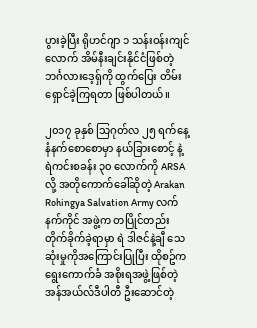ပွားခဲ့ပြီး ရိုဟင်ဂျာ ၁ သန်းဝန်းကျင်လောက် အိမ်နီးချင်းနိုင်ငံဖြစ်တဲ့ ဘင်္ဂလားဒေ့ရှ်ကို ထွက်ပြေး တိမ်းရှောင်ခဲ့ကြရတာ ဖြစ်ပါတယ်။

၂၀၁၇ ခုနှစ် သြဂုတ်လ ၂၅ ရက်နေ့ နံနက်စောစောမှာ နယ်ခြားစောင့် နဲ့ ရဲကင်းစခန်း ၃၀ လောက်ကို ARSA လို့ အတိုကောက်ခေါ်ဆိုတဲ့ Arakan Rohingya Salvation Army လက်နက်ကိုင် အဖွဲ့က တပြိုင်တည်း တိုက်ခိုက်ခဲ့ရာမှာ ရဲ ဒါဇင်နဲ့ချီ သေဆုံးမှုကိုအကြောင်းပြုပြီး ထိုစဥ်က ရွေးကောက်ခံ အစိုးရအဖွဲ့ဖြစ်တဲ့ အန်အယ်လ်ဒီပါတီ ဦးဆောင်တဲ့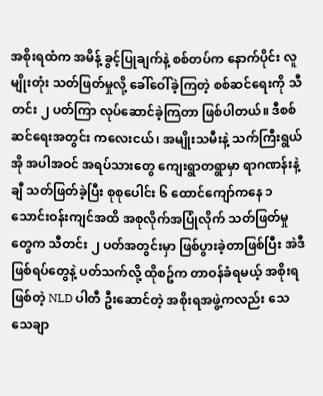အစိုးရထံက အမိန့် ခွင့်ပြုချက်နဲ့ စစ်တပ်က နောက်ပိုင်း လူမျိုးတုံး သတ်ဖြတ်မှုလို့ ခေါ်ဝေါ်ခဲ့ကြတဲ့ စစ်ဆင်ရေးကို သီတင်း ၂ ပတ်ကြာ လုပ်ဆောင်ခဲ့ကြတာ ဖြစ်ပါတယ်။ ဒီစစ်ဆင်ရေးအတွင်း ကလေးငယ်၊ အမျိုးသမီးနဲ့ သက်ကြီးရွယ်အို အပါအဝင် အရပ်သားတွေ ကျေးရွာတရွာမှာ ရာဂဏန်းနဲ့ ချီ သတ်ဖြတ်ခဲ့ပြီး စုစုပေါင်း ၆ ထောင်ကျော်ကနေ ၁ သောင်းဝန်းကျင်အထိ အစုလိုက်အပြုံလိုက် သတ်ဖြတ်မှုတွေက သီတင်း ၂ ပတ်အတွင်းမှာ ဖြစ်ပွားခဲ့တာဖြစ်ပြီး အဲဒီဖြစ်ရပ်တွေနဲ့ ပတ်သက်လို့ ထိုစဥ်က တာဝန်ခံရမယ့် အစိုးရဖြစ်တဲ့ NLD ပါတီ ဦးဆောင်တဲ့ အစိုးရအဖွဲ့ကလည်း သေသေချာ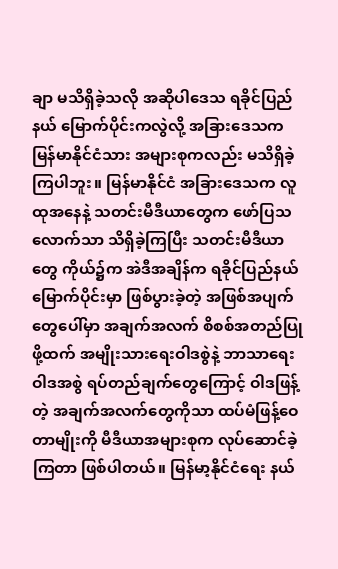ချာ မသိရှိခဲ့သလို အဆိုပါဒေသ ရခိုင်ပြည်နယ် မြောက်ပိုင်းကလွဲလို့ အခြားဒေသက မြန်မာနိုင်ငံသား အများစုကလည်း မသိရှိခဲ့ကြပါဘူး။ မြန်မာနိုင်ငံ အခြားဒေသက လူထုအနေနဲ့ သတင်းမီဒီယာတွေက ဖော်ပြသလောက်သာ သိရှိခဲ့ကြပြီး သတင်းမီဒီယာတွေ ကိုယ်၌က အဲဒီအချိန်က ရခိုင်ပြည်နယ်မြောက်ပိုင်းမှာ ဖြစ်ပွားခဲ့တဲ့ အဖြစ်အပျက်တွေပေါ်မှာ အချက်အလက် စိစစ်အတည်ပြုဖို့ထက် အမျိုးသားရေးဝါဒစွဲနဲ့ ဘာသာရေး ဝါဒအစွဲ ရပ်တည်ချက်တွေကြောင့် ဝါဒဖြန့်တဲ့ အချက်အလက်တွေကိုသာ ထပ်မံဖြန့်ဝေတာမျိုးကို မီဒီယာအများစုက လုပ်ဆောင်ခဲ့ကြတာ ဖြစ်ပါတယ်။ မြန်မာ့နိုင်ငံရေး နယ်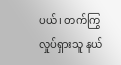ပယ်၊ တက်ကြွလှုပ်ရှားသူ နယ်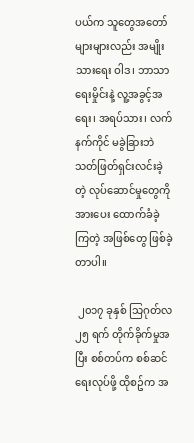ပယ်က သူတွေအတော်များများလည်း အမျိုးသားရေး ဝါဒ၊ ဘာသာရေးမှိုင်းနဲ့ လူ့အခွင့်အရေး၊ အရပ်သား၊ လက်နက်ကိုင် မခွဲခြားဘဲ သတ်ဖြတ်ရှင်းလင်းခဲ့တဲ့ လုပ်ဆောင်မှုတွေကို အားပေး ထောက်ခံခဲ့ကြတဲ့ အဖြစ်တွေ ဖြစ်ခဲ့တာပါ။

 ၂၀၁၇ ခုနှစ် သြဂုတ်လ ၂၅ ရက် တိုက်ခိုက်မှုအပြီး စစ်တပ်က စစ်ဆင်ရေးလုပ်ဖို့ ထိုစဥ်က အ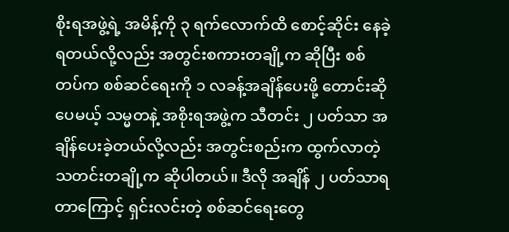စိုးရအဖွဲ့ရဲ့ အမိန့်ကို ၃ ရက်လောက်ထိ စောင့်ဆိုင်း နေခဲ့ရတယ်လို့လည်း အတွင်းစကားတချို့က ဆိုပြီး စစ်တပ်က စစ်ဆင်ရေးကို ၁ လခန့်အချိန်ပေးဖို့ တောင်းဆိုပေမယ့် သမ္မတနဲ့ အစိုးရအဖွဲ့က သီတင်း ၂ ပတ်သာ အချိန်ပေးခဲ့တယ်လို့လည်း အတွင်းစည်းက ထွက်လာတဲ့ သတင်းတချို့က ဆိုပါတယ်။ ဒီလို အချိန် ၂ ပတ်သာရ တာကြောင့် ရှင်းလင်းတဲ့ စစ်ဆင်ရေးတွေ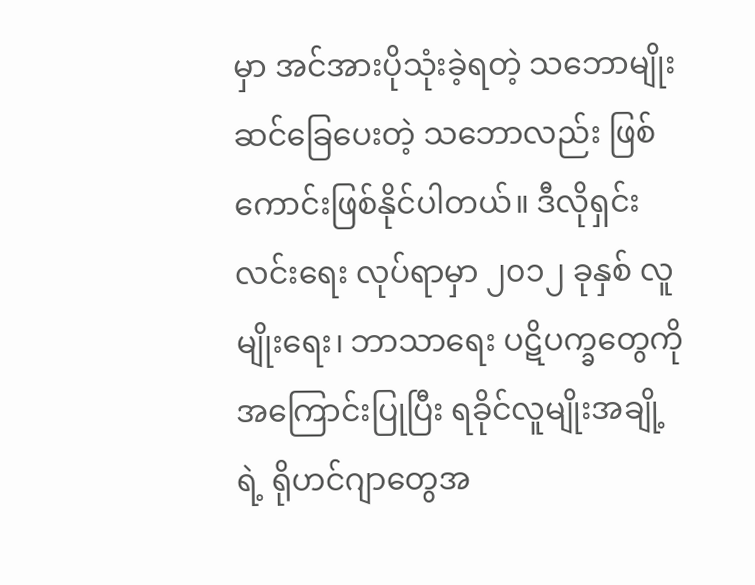မှာ အင်အားပိုသုံးခဲ့ရတဲ့ သဘောမျိုး ဆင်ခြေပေးတဲ့ သဘောလည်း ဖြစ်ကောင်းဖြစ်နိုင်ပါတယ်။ ဒီလိုရှင်းလင်းရေး လုပ်ရာမှာ ၂၀၁၂ ခုနှစ် လူမျိုးရေး၊ ဘာသာရေး ပဋိပက္ခတွေကို အကြောင်းပြုပြီး ရခိုင်လူမျိုးအချို့ရဲ့ ရိုဟင်ဂျာတွေအ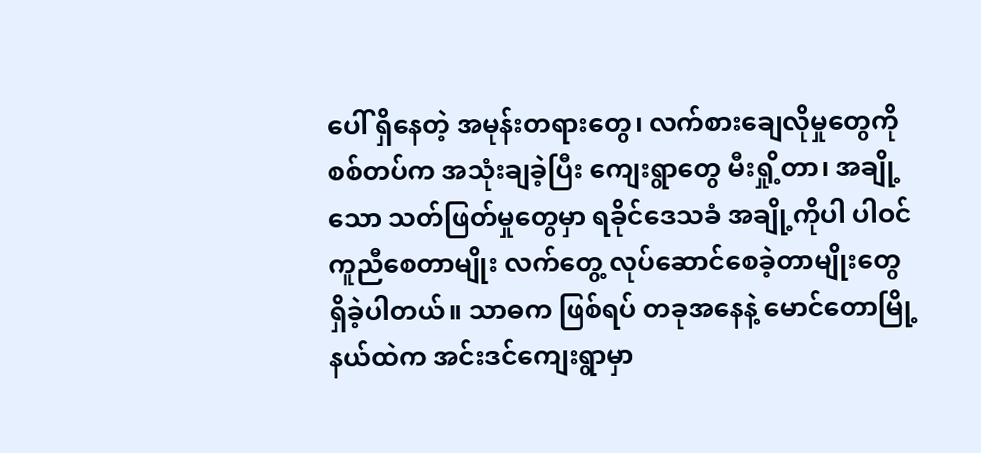ပေါ် ရှိနေတဲ့ အမုန်းတရားတွေ၊ လက်စားချေလိုမှုတွေကို စစ်တပ်က အသုံးချခဲ့ပြီး ကျေးရွာတွေ မီးရှို့တာ၊ အချို့သော သတ်ဖြတ်မှုတွေမှာ ရခိုင်ဒေသခံ အချို့ကိုပါ ပါဝင်ကူညီစေတာမျိုး လက်တွေ့ လုပ်ဆောင်စေခဲ့တာမျိုးတွေ ရှိခဲ့ပါတယ်။ သာဓက ဖြစ်ရပ် တခုအနေနဲ့ မောင်တောမြို့နယ်ထဲက အင်းဒင်ကျေးရွာမှာ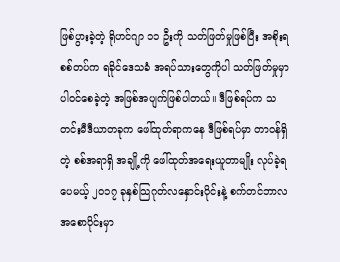ဖြစ်ပွားခဲ့တဲ့ ရိုဟင်ဂျာ ၁၁ ဦးကို သတ်ဖြတ်မှုဖြစ်ပြီး အစိုးရ စစ်တပ်က ရခိုင်ဒေသခံ အရပ်သားတွေကိုပါ သတ်ဖြတ်မှုမှာပါဝင်စေခဲ့တဲ့ အဖြစ်အပျက်ဖြစ်ပါတယ်။ ဒီဖြစ်ရပ်က သတင်းမီဒီယာတခုက ဖေါ်ထုတ်ရာကနေ ဒီဖြစ်ရပ်မှာ တာဝန်ရှိတဲ့ စစ်အရာရှိ အချို့ကို ဖေါ်ထုတ်အရေးယူတာမျိုး လုပ်ခဲ့ရပေမယ့် ၂၀၁၇ ခုနှစ်သြဂုတ်လနှောင်းပိုင်းနဲ့ စက်တင်ဘာလ အစောပိုင်းမှာ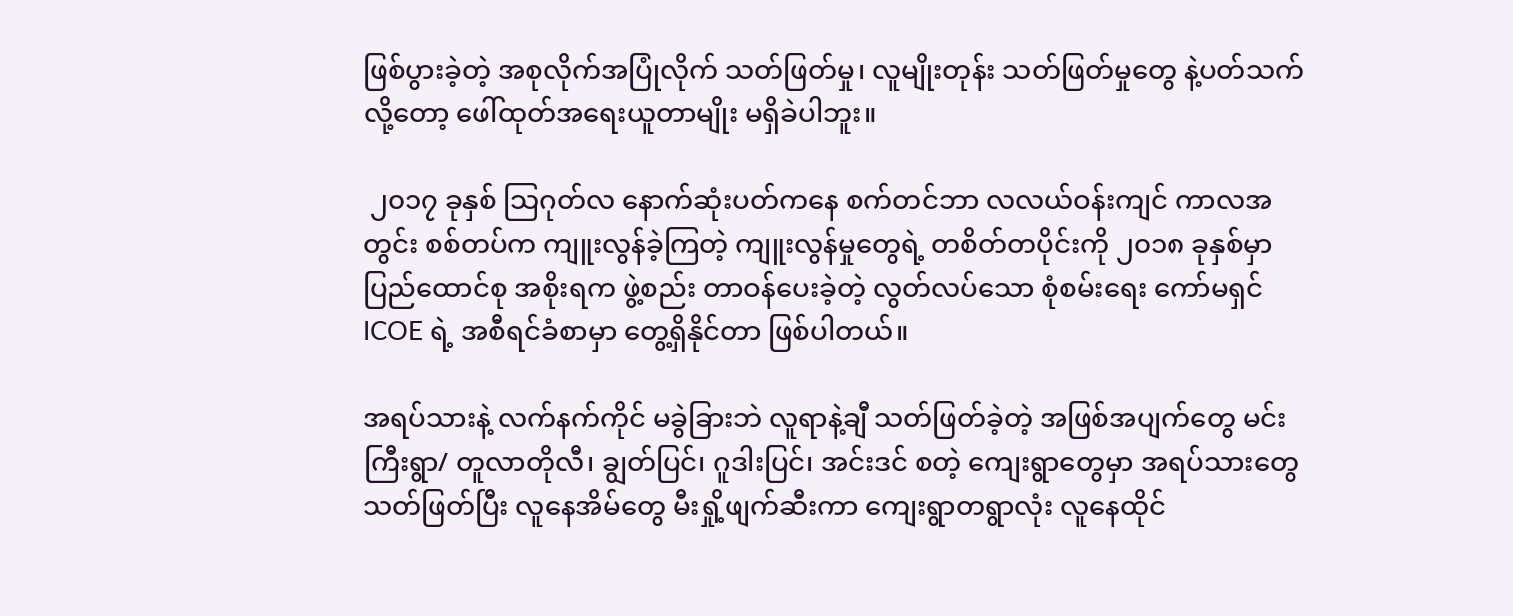ဖြစ်ပွားခဲ့တဲ့ အစုလိုက်အပြုံလိုက် သတ်ဖြတ်မှု၊ လူမျိုးတုန်း သတ်ဖြတ်မှုတွေ နဲ့ပတ်သက်လို့တော့ ဖေါ်ထုတ်အရေးယူတာမျိုး မရှိခဲပါဘူး။

 ၂၀၁၇ ခုနှစ် သြဂုတ်လ နောက်ဆုံးပတ်ကနေ စက်တင်ဘာ လလယ်ဝန်းကျင် ကာလအတွင်း စစ်တပ်က ကျူးလွန်ခဲ့ကြတဲ့ ကျူးလွန်မှုတွေရဲ့ တစိတ်တပိုင်းကို ၂၀၁၈ ခုနှစ်မှာ ပြည်ထောင်စု အစိုးရက ဖွဲ့စည်း တာဝန်ပေးခဲ့တဲ့ လွတ်လပ်သော စုံစမ်းရေး ကော်မရှင် ICOE ရဲ့ အစီရင်ခံစာမှာ တွေ့ရှိနိုင်တာ ဖြစ်ပါတယ်။

အရပ်သားနဲ့ လက်နက်ကိုင် မခွဲခြားဘဲ လူရာနဲ့ချီ သတ်ဖြတ်ခဲ့တဲ့ အဖြစ်အပျက်တွေ မင်းကြီးရွာ/ တူလာတိုလီ၊ ချွတ်ပြင်၊ ဂူဒါးပြင်၊ အင်းဒင် စတဲ့ ကျေးရွာတွေမှာ အရပ်သားတွေ သတ်ဖြတ်ပြီး လူနေအိမ်တွေ မီးရှို့ဖျက်ဆီးကာ ကျေးရွာတရွာလုံး လူနေထိုင်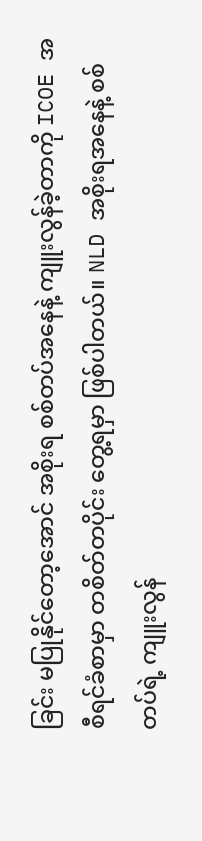ခြင်း မပြုနိုင်တော့အောင် အစိုးရ စစ်တပ်အနေနဲ့ ကျူးလွန်ခဲ့တာကို ICOE အစီရင်ခံစာမှာ တစိတ်တပိုင်း တွေ့ရမှာ ဖြစ်ပါတယ်။ NLD အစိုးရအနေနဲ့ စစ်တပ်ရဲ့ ကျူးလွန်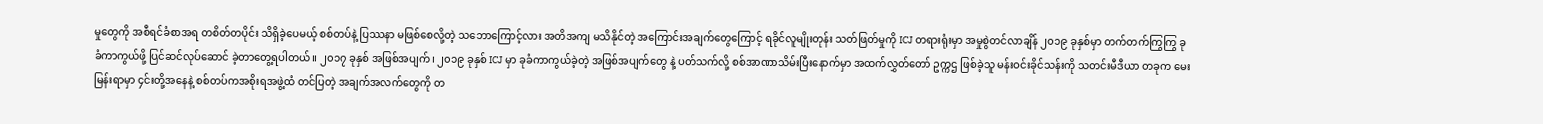မှုတွေကို အစီရင်ခံစာအရ တစိတ်တပိုင်း သိရှိခဲ့ပေမယ့် စစ်တပ်နဲ့ ပြဿနာ မဖြစ်စေလို့တဲ့ သဘောကြောင့်လား အတိအကျ မသိနိုင်တဲ့ အကြောင်းအချက်တွေကြောင့် ရခိုင်လူမျိုးတုန်း သတ်ဖြတ်မှုကို ICJ တရားရုံးမှာ အမှုစွဲတင်လာချိန် ၂၀၁၉ ခုနှစ်မှာ တက်တက်ကြွကြွ ခုခံကာကွယ်ဖို့ ပြင်ဆင်လုပ်ဆောင် ခဲ့တာတွေ့ရပါတယ်။ ၂၀၁၇ ခုနှစ် အဖြစ်အပျက်၊ ၂၀၁၉ ခုနှစ် ICJ မှာ ခုခံကာကွယ်ခဲ့တဲ့ အဖြစ်အပျက်တွေ နဲ့ ပတ်သက်လို့ စစ်အာဏာသိမ်းပြီးနောက်မှာ အထက်လွှတ်တော် ဥက္ကဌ ဖြစ်ခဲ့သူ မန်းဝင်းခိုင်သန်းကို သတင်းမီဒီယာ တခုက မေးမြန်းရာမှာ ၄င်းတို့အနေနဲ့ စစ်တပ်ကအစိုးရအဖွဲ့ထံ တင်ပြတဲ့ အချက်အလက်တွေကို တ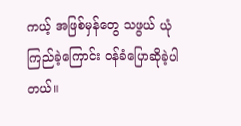ကယ့် အဖြစ်မှန်တွေ သဖွယ် ယုံကြည်ခဲ့ကြောင်း ဝန်ခံပြောဆိုခဲ့ပါတယ်။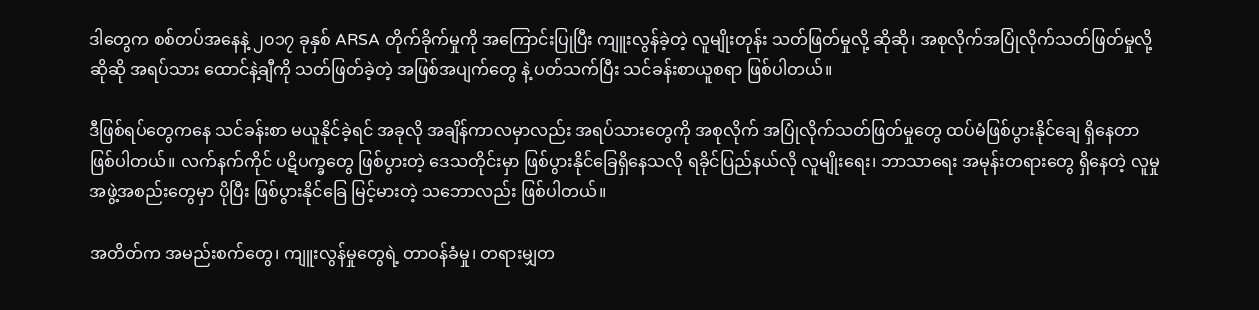ဒါတွေက စစ်တပ်အနေနဲ့ ၂၀၁၇ ခုနှစ် ARSA တိုက်ခိုက်မှုကို အကြောင်းပြုပြီး ကျူးလွန်ခဲ့တဲ့ လူမျိုးတုန်း သတ်ဖြတ်မှုလို့ ဆိုဆို၊ အစုလိုက်အပြုံလိုက်သတ်ဖြတ်မှုလို့ ဆိုဆို အရပ်သား ထောင်နဲ့ချီကို သတ်ဖြတ်ခဲ့တဲ့ အဖြစ်အပျက်တွေ နဲ့ ပတ်သက်ပြီး သင်ခန်းစာယူစရာ ဖြစ်ပါတယ်။

ဒီဖြစ်ရပ်တွေကနေ သင်ခန်းစာ မယူနိုင်ခဲ့ရင် အခုလို အချိန်ကာလမှာလည်း အရပ်သားတွေကို အစုလိုက် အပြုံလိုက်သတ်ဖြတ်မှုတွေ ထပ်မံဖြစ်ပွားနိုင်ချေ ရှိနေတာ ဖြစ်ပါတယ်။ လက်နက်ကိုင် ပဋိပက္ခတွေ ဖြစ်ပွားတဲ့ ဒေသတိုင်းမှာ ဖြစ်ပွားနိုင်ခြေရှိနေသလို ရခိုင်ပြည်နယ်လို လူမျိုးရေး၊ ဘာသာရေး အမုန်းတရားတွေ ရှိနေတဲ့ လူမှုအဖွဲ့အစည်းတွေမှာ ပိုပြီး ဖြစ်ပွားနိုင်ခြေ မြင့်မားတဲ့ သဘောလည်း ဖြစ်ပါတယ်။

အတိတ်က အမည်းစက်တွေ၊ ကျူးလွန်မှုတွေရဲ့ တာဝန်ခံမှု၊ တရားမျှတ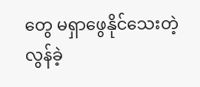တွေ မရှာဖွေနိုင်သေးတဲ့ လွန်ခဲ့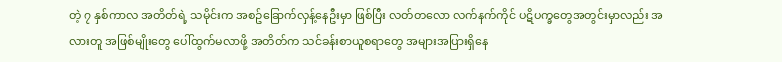တဲ့ ၇ နှစ်ကာလ အတိတ်ရဲ့ သမိုင်းက အစဥ်ခြောက်လှန့်နေဦးမှာ ဖြစ်ပြီး လတ်တလော လက်နက်ကိုင် ပဋိပက္ခတွေအတွင်းမှာလည်း အလားတူ အဖြစ်မျိုးတွေ ပေါ်ထွက်မလာဖို့ အတိတ်က သင်ခန်းစာယူစရာတွေ အများအပြားရှိနေ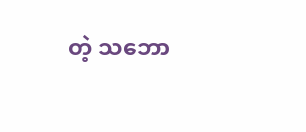တဲ့ သဘော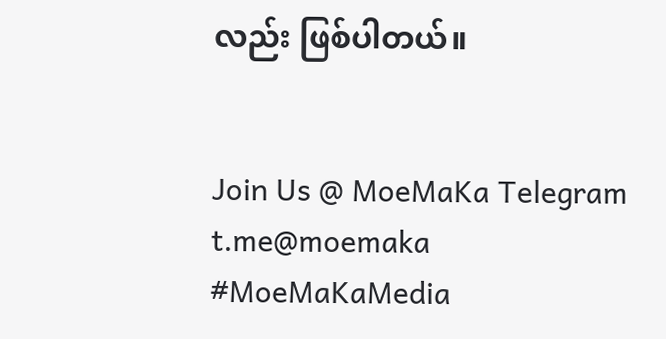လည်း ဖြစ်ပါတယ်။


Join Us @ MoeMaKa Telegram
t.me@moemaka
#MoeMaKaMedia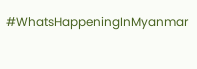#WhatsHappeningInMyanmar